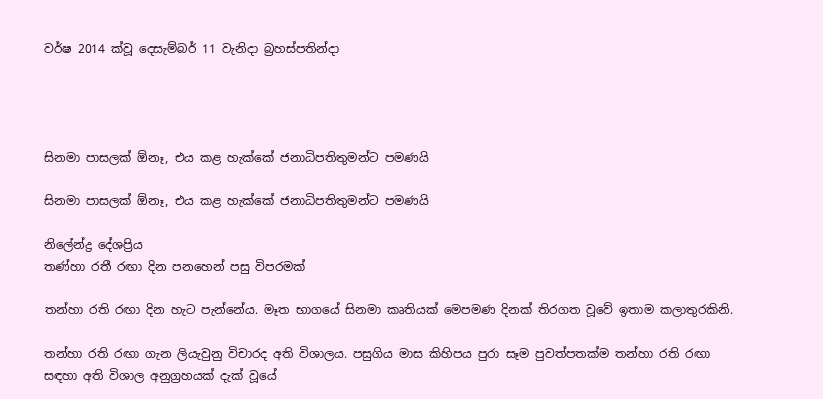වර්ෂ 2014 ක්වූ දෙසැම්බර් 11 වැනිදා බ්‍රහස්පතින්දා




සිනමා පාසලක් ඕනෑ, එය කළ හැක්කේ ජනාධිපතිතුමන්ට පමණයි

සිනමා පාසලක් ඕනෑ, එය කළ හැක්කේ ජනාධිපතිතුමන්ට පමණයි

නිලේන්ද්‍ර දේශප්‍රිය
තණ්හා රතී රඟා දින පනහෙන් පසු විපරමක්

තන්හා රති රඟා දින හැට පැන්නේය. මෑත භාගයේ සිනමා කෘතියක් මෙපමණ දිනක් තිරගත වූවේ ඉතාම කලාතුරකිනි.

තන්හා රති රඟා ගැන ලියැවුනු විචාරද අති විශාලය. පසුගිය මාස කිහිපය පුරා සෑම පුවත්පතක්ම තන්හා රති රඟා සඳහා අති විශාල අනුග්‍රහයක් දැක් වූයේ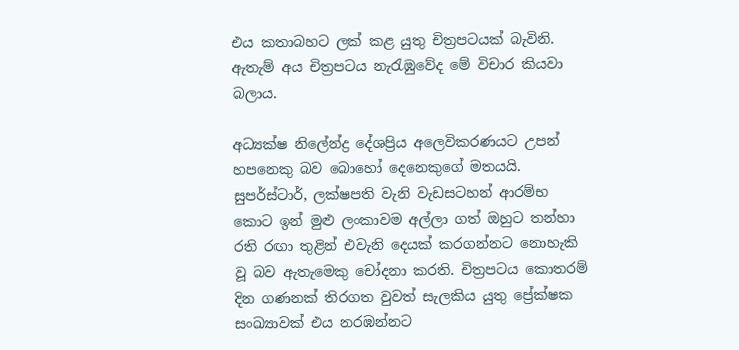එය කතාබහට ලක් කළ යුතු චිත්‍රපටයක් බැවිනි. ඇතැම් අය චිත්‍රපටය නැරැඹුවේද මේ විචාර කියවා බලාය.

අධ්‍යක්ෂ නිලේන්ද්‍ර දේශප්‍රිය අලෙවිකරණයට උපන් හපනෙකු බව බොහෝ දෙනෙකුගේ මතයයි. සුපර්ස්ටාර්, ලක්ෂපති වැනි වැඩසටහන් ආරම්භ කොට ඉන් මුළු ලංකාවම අල්ලා ගත් ඔහුට තන්හා රති රඟා තුළින් එවැනි දෙයක් කරගන්නට නොහැකි වූ බව ඇතැමෙකු චෝදනා කරති. චිත්‍රපටය කොතරම් දින ගණනක් තිරගත වුවත් සැලකිය යුතු ප්‍රේක්ෂක සංඛ්‍යාවක් එය නරඹන්නට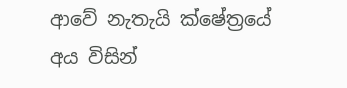ආවේ නැතැයි ක්ෂේත්‍රයේ අය විසින්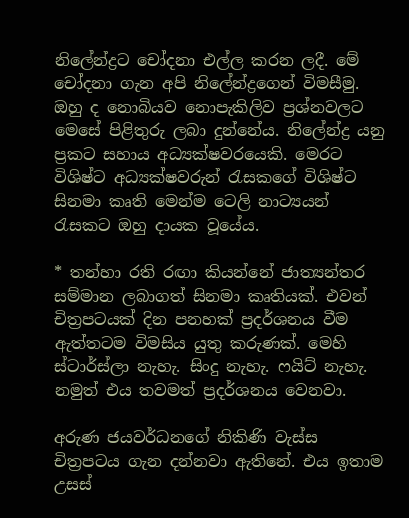නිලේන්ද්‍රට චෝදනා එල්ල කරන ලදී. මේ චෝදනා ගැන අපි නිලේන්ද්‍රගෙන් විමසීමු. ඔහු ද නොබියව නොපැකිලිව ප්‍රශ්නවලට මෙසේ පිළිතුරු ලබා දුන්නේය. නිලේන්ද්‍ර යනු ප්‍රකට සහාය අධ්‍යක්ෂවරයෙකි. මෙරට විශිෂ්ට අධ්‍යක්ෂවරුන් රැසකගේ විශිෂ්ට සිනමා කෘති මෙන්ම ටෙලි නාට්‍යයන් රැසකට ඔහු දායක වූයේය.

* තන්හා රති රඟා කියන්නේ ජාත්‍යන්තර සම්මාන ලබාගත් සිනමා කෘතියක්. එවන් චිත්‍රපටයක් දින පනහක් ප්‍රදර්ශනය වීම ඇත්තටම විමසිය යුතු කරුණක්. මෙහි ස්ටාර්ස්ලා නැහැ. සිංදු නැහැ. ෆයිට් නැහැ. නමුත් එය තවමත් ප්‍රදර්ශනය වෙනවා.

අරුණ ජයවර්ධනගේ නිකිණි වැස්ස චිත්‍රපටය ගැන දන්නවා ඇතිනේ. එය ඉතාම උසස්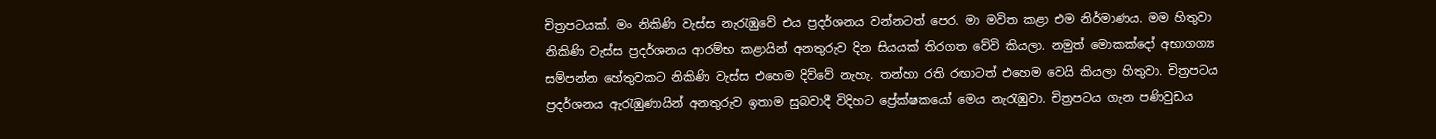චිත්‍රපටයක්. මං නිකිණි වැස්ස නැරැඹුවේ එය ප්‍රදර්ශනය වන්නටත් පෙර. මා මවිත කළා එම නිර්මාණය. මම හිතුවා නිකිණි වැස්ස ප්‍රදර්ශනය ආරම්භ කළායින් අනතුරුව දින සියයක් තිරගත වේවි කියලා. නමුත් මොකක්දෝ අභාගග්‍ය සම්පන්න හේතුවකට නිකිණි වැස්ස එහෙම දිව්වේ නැහැ. තන්හා රති රඟාටත් එහෙම වෙයි කියලා හිතුවා. චිත්‍රපටය ප්‍රදර්ශනය ඇරැඹුණායින් අනතුරුව ඉතාම සුබවාදී විදිහට ප්‍රේක්ෂකයෝ මෙය නැරැඹුවා. චිත්‍රපටය ගැන පණිවුඩය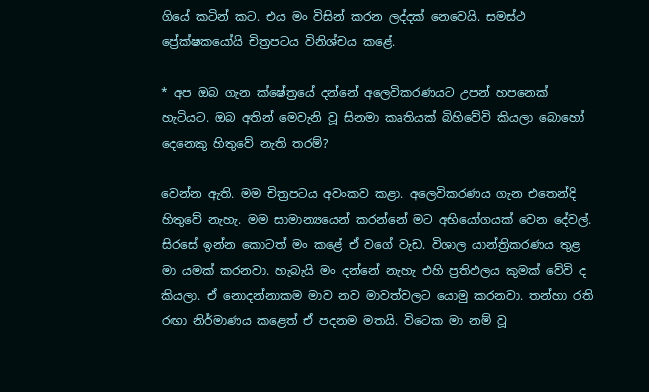ගියේ කටින් කට. එය මං විසින් කරන ලද්දක් නෙවෙයි. සමස්ථ ප්‍රේක්ෂකයෝයි චිත්‍රපටය විනිශ්චය කළේ.

* අප ඔබ ගැන ක්ෂේත්‍රයේ දන්නේ අලෙවිකරණයට උපන් හපනෙක් හැටියට. ඔබ අතින් මෙවැනි වූ සිනමා කෘතියක් බිහිවේවි කියලා බොහෝ දෙනෙකු හිතුවේ නැති තරම්?

වෙන්න ඇති. මම චිත්‍රපටය අවංකව කළා. අලෙවිකරණය ගැන එතෙන්දි හිතුවේ නැහැ. මම සාමාන්‍යයෙන් කරන්නේ මට අභියෝගයක් වෙන දේවල්. සිරසේ ඉන්න කොටත් මං කළේ ඒ වගේ වැඩ. විශාල යාන්ත්‍රිකරණය තුළ මා යමක් කරනවා. හැබැයි මං දන්නේ නැහැ එහි ප්‍රතිඵලය කුමක් වේවි ද කියලා. ඒ නොදන්නාකම මාව නව මාවත්වලට යොමු කරනවා. තන්හා රති රඟා නිර්මාණය කළෙත් ඒ පදනම මතයි. විටෙක මා නම් වූ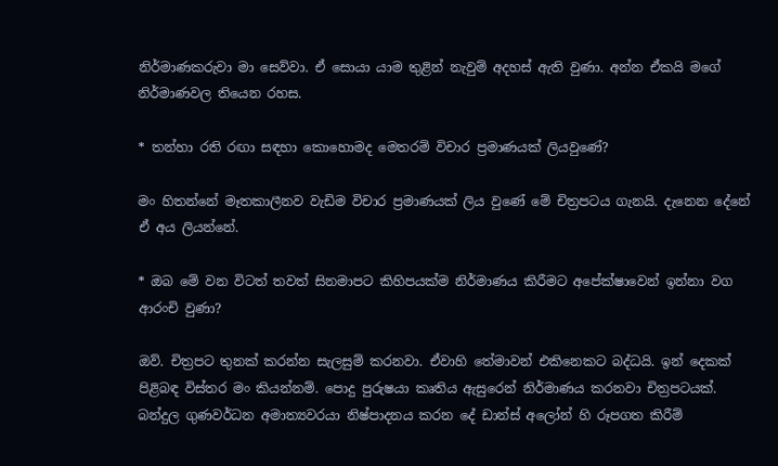නිර්මාණකරුවා මා සෙව්වා. ඒ සොයා යාම තුළින් නැවුම් අදහස් ඇති වුණා. අන්න ඒකයි මගේ නිර්මාණවල තියෙන රහස.

* තන්හා රති රඟා සඳහා කොහොමද මෙතරම් විචාර ප්‍රමාණයක් ලියවුණේ?

මං හිතන්නේ මෑතකාලීනව වැඩිම විචාර ප්‍රමාණයක් ලිය වුණේ මේ චිත්‍රපටය ගැනයි. දැනෙන දේනේ ඒ අය ලියන්නේ.

* ඔබ මේ වන විටත් තවත් සිනමාපට කිහිපයක්ම නිර්මාණය කිරීමට අපේක්ෂාවෙන් ඉන්නා වග ආරංචි වුණා?

ඔව්. චිත්‍රපට තුනක් කරන්න සැලසුම් කරනවා. ඒවාහි තේමාවන් එකිනෙකට බද්ධයි. ඉන් දෙකක් පිළිබඳ විස්තර මං කියන්නම්. පොදු පුරුෂයා කෘතිය ඇසුරෙන් නිර්මාණය කරනවා චිත්‍රපටයක්. බන්දුල ගුණවර්ධන අමාත්‍යවරයා නිෂ්පාදනය කරන දේ ඩාන්ස් අලෝන් හි රූපගත කිරීම්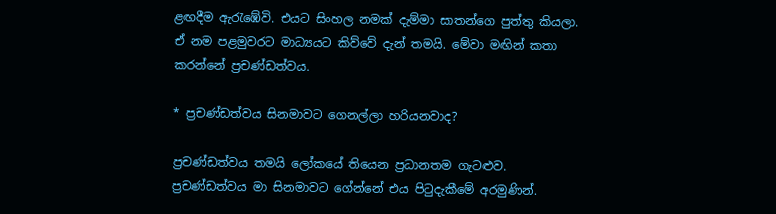ළඟදීම ඇරැඹේවි. එයට සිංහල නමක් දැම්මා සාතන්ගෙ පුත්තු කියලා. ඒ නම පළමුවරට මාධ්‍යයට කිව්වේ දැන් තමයි. මේවා මඟින් කතා කරන්නේ ප්‍රචණ්ඩත්වය.

* ප්‍රචණ්ඩත්වය සිනමාවට ගෙනල්ලා හරියනවාද?

ප්‍රචණ්ඩත්වය තමයි ලෝකයේ තියෙන ප්‍රධානතම ගැටළුව. ප්‍රචණ්ඩත්වය මා සිනමාවට ගේන්නේ එය පිටුදැකීමේ අරමුණින්.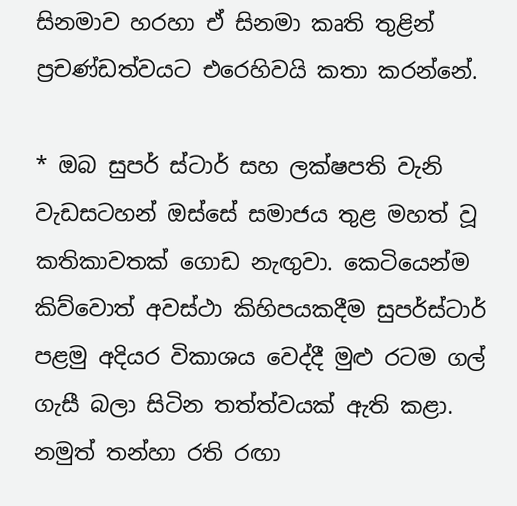සිනමාව හරහා ඒ සිනමා කෘති තුළින් ප්‍රචණ්ඩත්වයට එරෙහිවයි කතා කරන්නේ.

* ඔබ සුපර් ස්ටාර් සහ ලක්ෂපති වැනි වැඩසටහන් ඔස්සේ සමාජය තුළ මහත් වූ කතිකාවතක් ගොඩ නැඟුවා. කෙටියෙන්ම කිව්වොත් අවස්ථා කිහිපයකදීම සුපර්ස්ටාර් පළමු අදියර විකාශය වෙද්දී මුළු රටම ගල් ගැසී බලා සිටින තත්ත්වයක් ඇති කළා. නමුත් තන්හා රති රඟා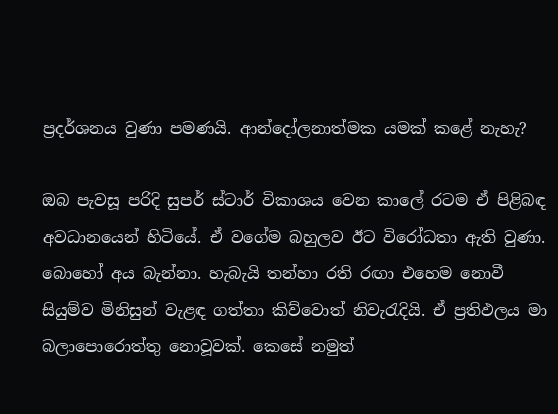ප්‍රදර්ශනය වුණා පමණයි. ආන්දෝලනාත්මක යමක් කළේ නැහැ?

ඔබ පැවසූ පරිදි සුපර් ස්ටාර් විකාශය වෙන කාලේ රටම ඒ පිළිබඳ අවධානයෙන් හිටියේ. ඒ වගේම බහුලව ඊට විරෝධතා ඇති වුණා. බොහෝ අය බැන්නා. හැබැයි තන්හා රති රඟා එහෙම නොවී සියුම්ව මිනිසුන් වැළඳ ගත්තා කිව්වොත් නිවැරැදියි. ඒ ප්‍රතිඵලය මා බලාපොරොත්තු නොවූවක්. කෙසේ නමුත්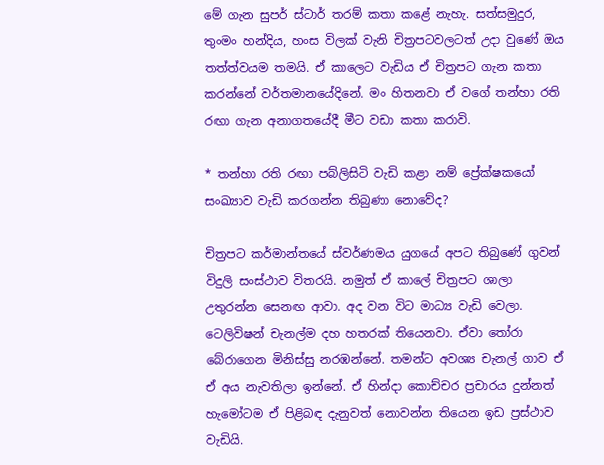මේ ගැන සුපර් ස්ටාර් තරම් කතා කළේ නැහැ. සත්සමුදුර, තුංමං හන්දිය, හංස විලක් වැනි චිත්‍රපටවලටත් උදා වුණේ ඔය තත්ත්වයම තමයි. ඒ කාලෙට වැඩිය ඒ චිත්‍රපට ගැන කතා කරන්නේ වර්තමානයේදිනේ. මං හිතනවා ඒ වගේ තන්හා රති රඟා ගැන අනාගතයේදී මීට වඩා කතා කරාවි.

* තන්හා රති රඟා පබ්ලිසිටි වැඩි කළා නම් ප්‍රේක්ෂකයෝ සංඛ්‍යාව වැඩි කරගන්න තිබුණා නොවේද?

චිත්‍රපට කර්මාන්තයේ ස්වර්ණමය යුගයේ අපට තිබුණේ ගුවන් විදුලි සංස්ථාව විතරයි. නමුත් ඒ කාලේ චිත්‍රපට ශාලා උතුරන්න සෙනඟ ආවා. අද වන විට මාධ්‍ය වැඩි වෙලා. ටෙලිවිෂන් චැනල්ම දහ හතරක් තියෙනවා. ඒවා තෝරා බේරාගෙන මිනිස්සු නරඹන්නේ. තමන්ට අවශ්‍ය චැනල් ගාව ඒ ඒ අය නැවතිලා ඉන්නේ. ඒ හින්දා කොච්චර ප්‍රචාරය දුන්නත් හැමෝටම ඒ පිළිබඳ දැනුවත් නොවන්න තියෙන ඉඩ ප්‍රස්ථාව වැඩියි.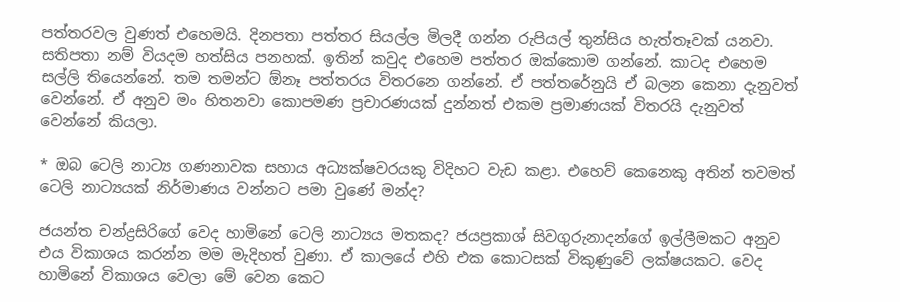පත්තරවල වුණත් එහෙමයි. දිනපතා පත්තර සියල්ල මිලදී ගන්න රුපියල් තුන්සිය හැත්තෑවක් යනවා. සතිපතා නම් වියදම හත්සිය පනහක්. ඉතින් කවුද එහෙම පත්තර ඔක්කොම ගන්නේ. කාටද එහෙම සල්ලි තියෙන්නේ. තම තමන්ට ඕනෑ පත්තරය විතරනෙ ගන්නේ. ඒ පත්තරේනුයි ඒ බලන කෙනා දැනුවත් වෙන්නේ. ඒ අනුව මං හිතනවා කොපමණ ප්‍රචාරණයක් දුන්නත් එකම ප්‍රමාණයක් විතරයි දැනුවත් වෙන්නේ කියලා.

* ඔබ ටෙලි නාට්‍ය ගණනාවක සහාය අධ්‍යක්ෂවරයකු විදිහට වැඩ කළා. එහෙව් කෙනෙකු අතින් තවමත් ටෙලි නාට්‍යයක් නිර්මාණය වන්නට පමා වුණේ මන්ද?

ජයන්ත චන්ද්‍රසිරිගේ වෙද හාමිනේ ටෙලි නාට්‍යය මතකද? ජයප්‍රකාශ් සිවගුරුනාදන්ගේ ඉල්ලීමකට අනුව එය විකාශය කරන්න මම මැදිහත් වුණා. ඒ කාලයේ එහි එක කොටසක් විකුණුවේ ලක්ෂයකට. වෙද හාමිනේ විකාශය වෙලා මේ වෙන කෙට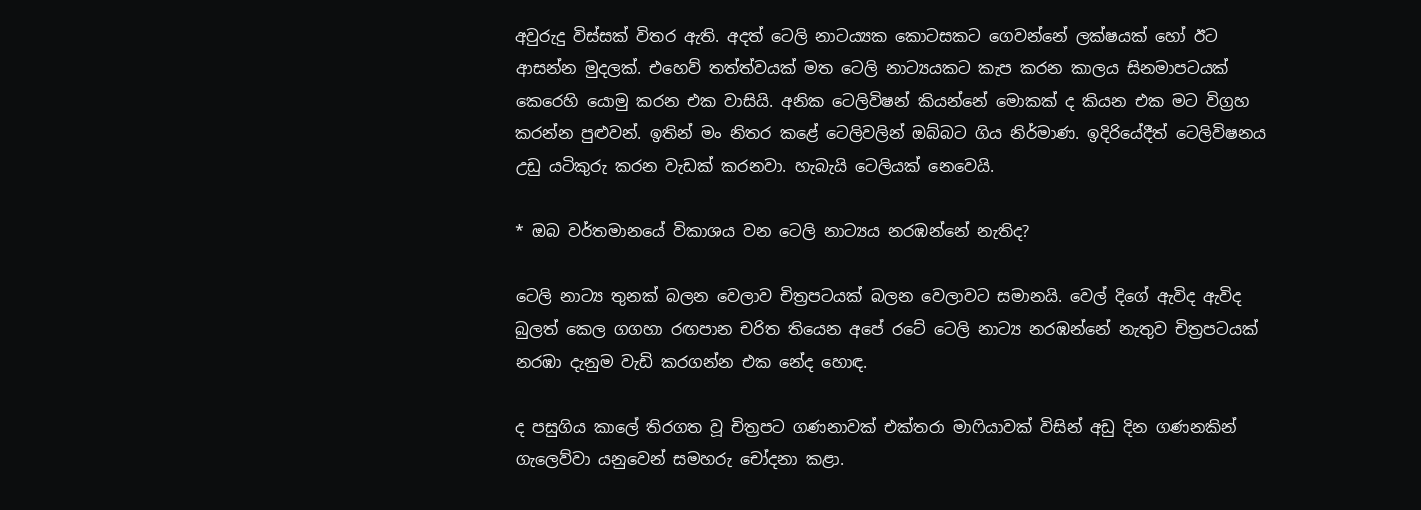අවුරුදු විස්සක් විතර ඇති. අදත් ටෙලි නාටය්‍යක කොටසකට ගෙවන්නේ ලක්ෂයක් හෝ ඊට ආසන්න මුදලක්. එහෙව් තත්ත්වයක් මත ටෙලි නාට්‍යයකට කැප කරන කාලය සිනමාපටයක් කෙරෙහි යොමු කරන එක වාසියි. අනික ටෙලිවිෂන් කියන්නේ මොකක් ද කියන එක මට විග්‍රහ කරන්න පුළුවන්. ඉතින් මං නිතර කළේ ටෙලිවලින් ඔබ්බට ගිය නිර්මාණ. ඉදිරියේදීත් ටෙලිවිෂනය උඩු යටිකුරු කරන වැඩක් කරනවා. හැබැයි ටෙලියක් නෙවෙයි.

* ඔබ වර්තමානයේ විකාශය වන ටෙලි නාට්‍යය නරඹන්නේ නැතිද?

ටෙලි නාට්‍ය තුනක් බලන වෙලාව චිත්‍රපටයක් බලන වෙලාවට සමානයි. වෙල් දිගේ ඇවිද ඇවිද බුලත් කෙල ගගහා රඟපාන චරිත තියෙන අපේ රටේ ටෙලි නාට්‍ය නරඹන්නේ නැතුව චිත්‍රපටයක් නරඹා දැනුම වැඩි කරගන්න එක නේද හොඳ.

ද පසුගිය කාලේ තිරගත වූ චිත්‍රපට ගණනාවක් එක්තරා මාෆියාවක් විසින් අඩු දින ගණනකින් ගැලෙව්වා යනුවෙන් සමහරු චෝදනා කළා.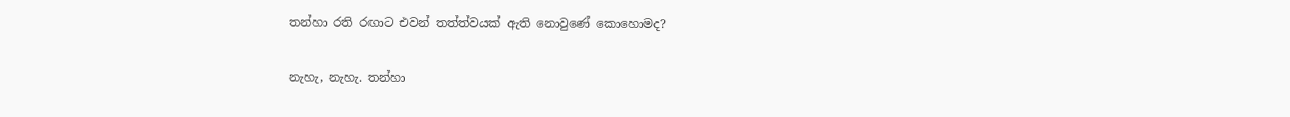තන්හා රති රඟාට එවන් තත්ත්වයක් ඇති නොවුණේ කොහොමද?

නැහැ, නැහැ. තන්හා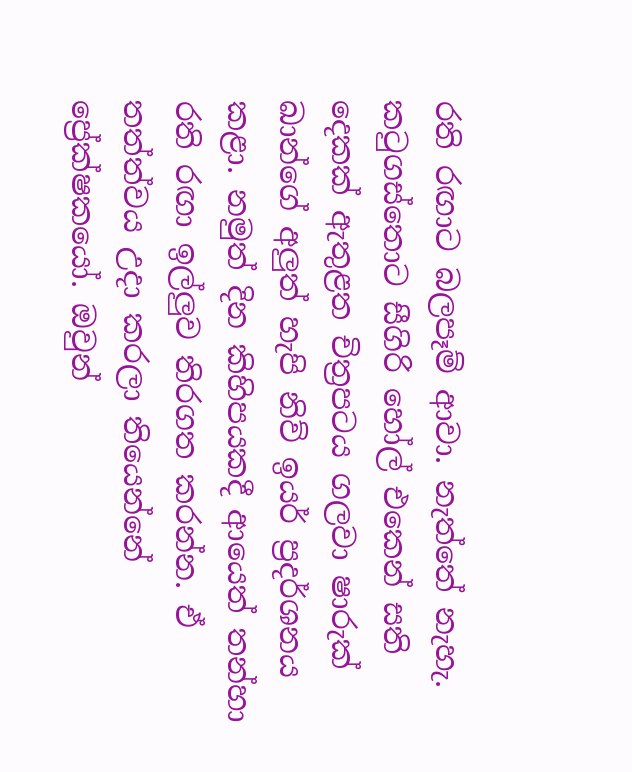රති රඟාට බලපෑම් ආවා. නැත්තේ නැහැ. කටුගස්තොට සීගිරි හෝල් එකෙන් සති දෙකක් ඇතුළත චිත්‍රපටය ගලවා ෂාරුක් ඛාන්ගේ අලුත් හැපි නිව් ඉයර් ප්‍රදර්ශනය කළා. නමුත් දින කිහිපයකදී ආයෙත් තන්හා රති රඟා ඉල්ලුව තිරගත කරන්න. ඒ තත්ත්වය උදා කරලා තියෙන්නේ ප්‍රේක්ෂකයෝ. ඔවුන්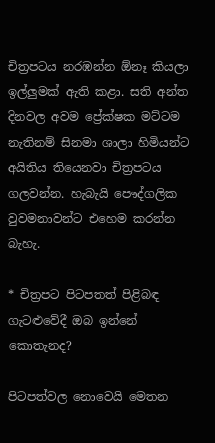චිත්‍රපටය නරඹන්න ඕනෑ කියලා ඉල්ලුමක් ඇති කළා. සති අන්ත දිනවල අවම ප්‍රේක්ෂක මට්ටම නැතිනම් සිනමා ශාලා හිමියන්ට අයිතිය තියෙනවා චිත්‍රපටය ගලවන්න. හැබැයි පෞද්ගලික වුවමනාවන්ට එහෙම කරන්න බැහැ.

* චිත්‍රපට පිටපතත් පිළිබඳ ගැටළුවේදී ඔබ ඉන්නේ කොතැනද?

පිටපත්වල නොවෙයි මෙතන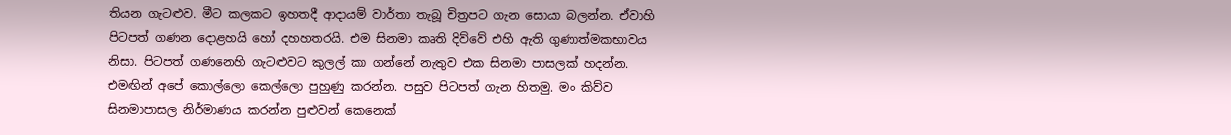තියන ගැටළුව. මීට කලකට ඉහතදී ආදායම් වාර්තා තැබූ චිත්‍රපට ගැන සොයා බලන්න. ඒවාහි පිටපත් ගණන දොළහයි හෝ දහහතරයි. එම සිනමා කෘති දිව්වේ එහි ඇති ගුණාත්මකභාවය නිසා. පිටපත් ගණනෙහි ගැටළුවට කුලල් කා ගන්නේ නැතුව එක සිනමා පාසලක් හදන්න. එමඟින් අපේ කොල්ලො කෙල්ලො පුහුණු කරන්න. පසුව පිටපත් ගැන හිතමු. මං කිව්ව සිනමාපාසල නිර්මාණය කරන්න පුළුවන් කෙනෙක්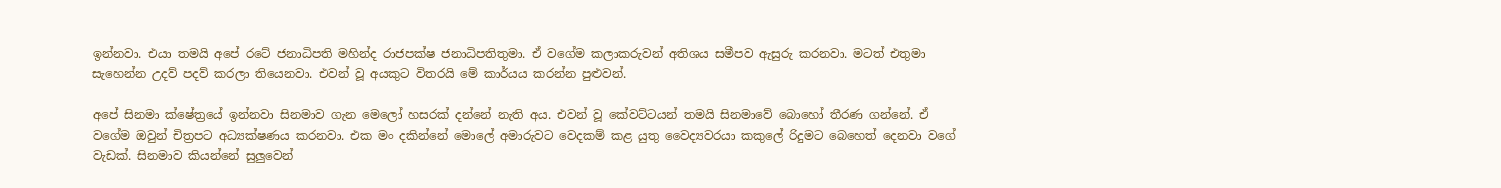ඉන්නවා. එයා තමයි අපේ රටේ ජනාධිපති මහින්ද රාජපක්ෂ ජනාධිපතිතුමා. ඒ වගේම කලාකරුවන් අතිශය සමීපව ඇසුරු කරනවා. මටත් එතුමා සැහෙන්න උදව් පදව් කරලා තියෙනවා. එවන් වූ අයකුට විතරයි මේ කාර්යය කරන්න පුළුවන්.

අපේ සිනමා ක්ෂේත්‍රයේ ඉන්නවා සිනමාව ගැන මෙලෝ හසරක් දන්නේ නැති අය. එවන් වූ කේවට්ටයන් තමයි සිනමාවේ බොහෝ තීරණ ගන්නේ. ඒ වගේම ඔවුන් චිත්‍රපට අධ්‍යක්ෂණය කරනවා. එක මං දකින්නේ මොලේ අමාරුවට වෙදකම් කළ යුතු වෛද්‍යවරයා කකුලේ රිදුමට බෙහෙත් දෙනවා වගේ වැඩක්. සිනමාව කියන්නේ සුලුවෙන්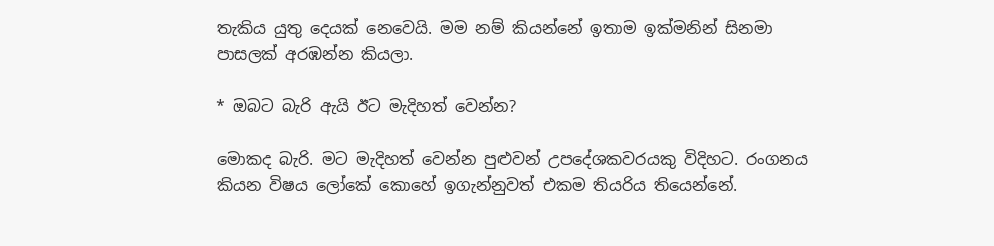තැකිය යුතු දෙයක් නෙවෙයි. මම නම් කියන්නේ ඉතාම ඉක්මනින් සිනමා පාසලක් අරඹන්න කියලා.

* ඔබට බැරි ඇයි ඊට මැදිහත් වෙන්න?

මොකද බැරි. මට මැදිහත් වෙන්න පුළුවන් උපදේශකවරයකු විදිහට. රංගනය කියන විෂය ලෝකේ කොහේ ඉගැන්නුවත් එකම තියරිය තියෙන්නේ.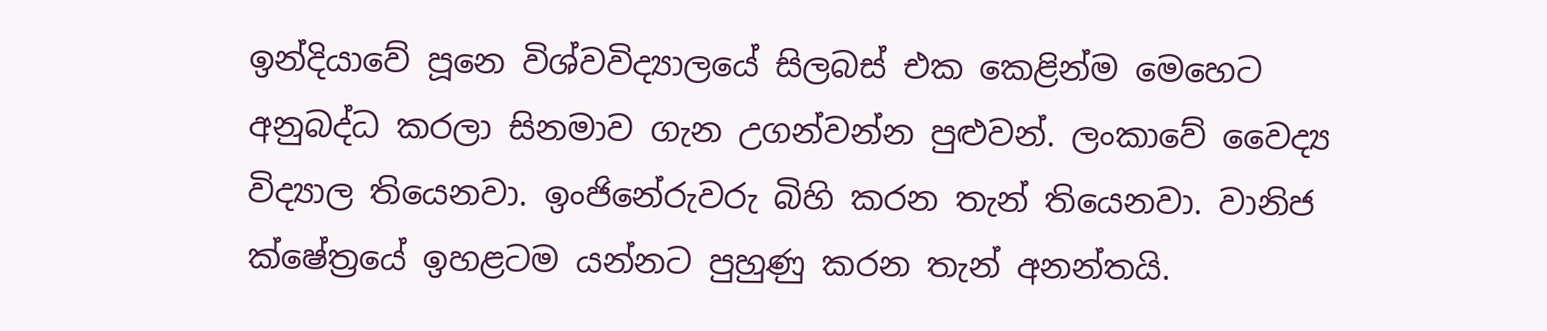ඉන්දියාවේ පූනෙ විශ්වවිද්‍යාලයේ සිලබස් එක කෙළින්ම මෙහෙට අනුබද්ධ කරලා සිනමාව ගැන උගන්වන්න පුළුවන්. ලංකාවේ වෛද්‍ය විද්‍යාල තියෙනවා. ඉංජිනේරුවරු බිහි කරන තැන් තියෙනවා. වානිජ ක්ෂේත්‍රයේ ඉහළටම යන්නට පුහුණු කරන තැන් අනන්තයි.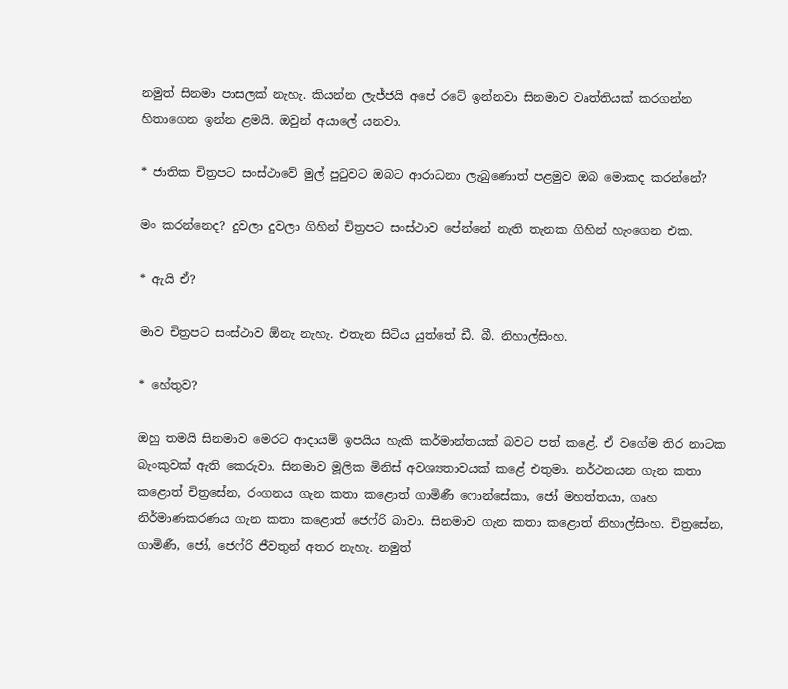නමුත් සිනමා පාසලක් නැහැ. කියන්න ලැජ්ජයි අපේ රටේ ඉන්නවා සිනමාව වෘත්තියක් කරගන්න හිතාගෙන ඉන්න ළමයි. ඔවුන් අයාලේ යනවා.

* ජාතික චිත්‍රපට සංස්ථාවේ මුල් පුටුවට ඔබට ආරාධනා ලැබුණොත් පළමුව ඔබ මොකද කරන්නේ?

මං කරන්නෙද? දුවලා දුවලා ගිහින් චිත්‍රපට සංස්ථාව පේන්නේ නැති තැනක ගිහින් හැංගෙන එක.

* ඇයි ඒ?

මාව චිත්‍රපට සංස්ථාව ඕනැ නැහැ. එතැන සිටිය යුත්තේ ඩී. බී. නිහාල්සිංහ.

* හේතුව?

ඔහු තමයි සිනමාව මෙරට ආදායම් ඉපයිය හැකි කර්මාන්තයක් බවට පත් කළේ. ඒ වගේම තිර නාටක බැංකුවක් ඇති කෙරුවා. සිනමාව මූලික මිනිස් අවශ්‍යතාවයක් කළේ එතුමා. නර්ථනයන ගැන කතා කළොත් චිත්‍රසේන, රංගනය ගැන කතා කළොත් ගාමිණී ෆොන්සේකා, ජෝ මහත්තයා, ගෘහ නිර්මාණකරණය ගැන කතා කළොත් ජෙෆ්රි බාවා. සිනමාව ගැන කතා කළොත් නිහාල්සිංහ. චිත්‍රසේන, ගාමිණී, ජෝ, ජෙෆ්රි ජීවතුන් අතර නැහැ. නමුත්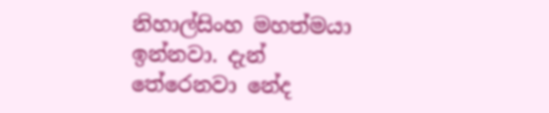නිහාල්සිංහ මහත්මයා ඉන්නවා. දැන් තේරෙනවා නේද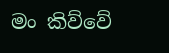මං කිව්වේ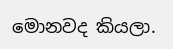මොනවද කියලා.